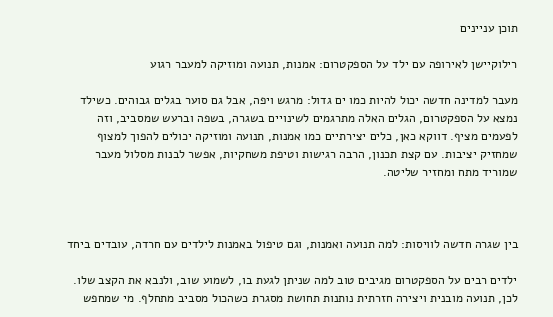תוכן עניינים

רילוקיישן לאירופה עם ילד על הספקטרום: אמנות, תנועה ומוזיקה למעבר רגוע

מעבר למדינה חדשה יכול להיות כמו ים גדול: מרגש ויפה, אבל גם סוער בגלים גבוהים. כשילד נמצא על הספקטרום, הגלים האלה מתרגמים לשינויים בשגרה, בשפה וברעש שמסביב, וזה לפעמים מציף. דווקא כאן, כלים יצירתיים כמו אמנות, תנועה ומוזיקה יכולים להפוך למצוף שמחזיק יציבות. עם קצת תכנון, הרבה רגישות וטיפת משחקיות, אפשר לבנות מסלול מעבר שמוריד מתח ומחזיר שליטה.



בין שגרה חדשה לוויסות: למה תנועה ואמנות, וגם טיפול באמנות לילדים עם חרדה, עובדים ביחד

ילדים רבים על הספקטרום מגיבים טוב למה שניתן לגעת בו, לשמוע שוב, ולנבא את הקצב שלו. לכן, תנועה מובנית ויצירה חזרתית נותנות תחושת מסגרת כשהכול מסביב מתחלף. מי שמחפש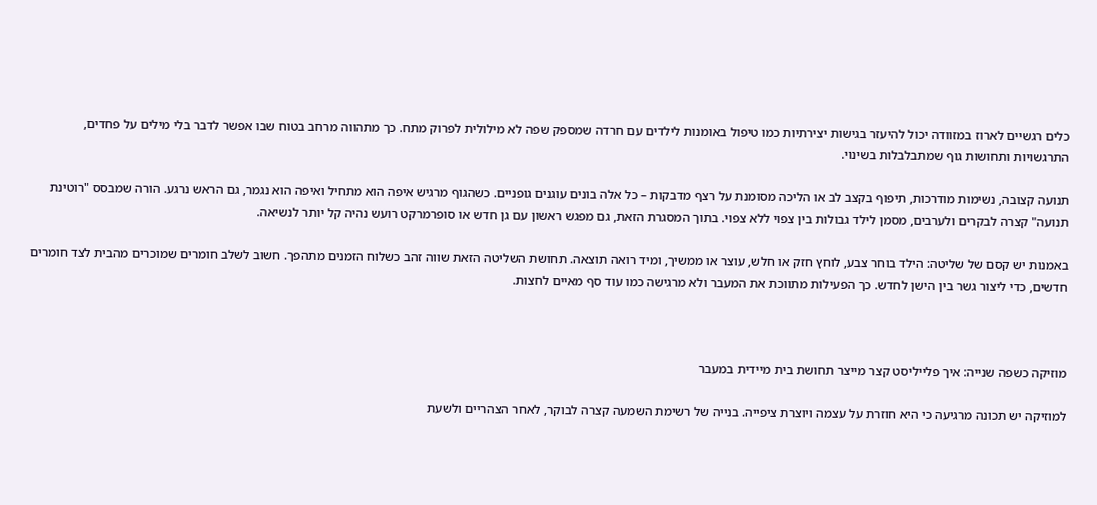כלים רגשיים לארוז במזוודה יכול להיעזר בגישות יצירתיות כמו טיפול באומנות לילדים עם חרדה שמספק שפה לא מילולית לפרוק מתח. כך מתהווה מרחב בטוח שבו אפשר לדבר בלי מילים על פחדים, התרגשויות ותחושות גוף שמתבלבלות בשינוי.

תנועה קצובה, נשימות מודרכות, תיפוף בקצב לב או הליכה מסומנת על רצף מדבקות – כל אלה בונים עוגנים גופניים. כשהגוף מרגיש איפה הוא מתחיל ואיפה הוא נגמר, גם הראש נרגע. הורה שמבסס "רוטינת תנועה" קצרה לבקרים ולערבים, מסמן לילד גבולות בין צפוי ללא צפוי. בתוך המסגרת הזאת, גם מפגש ראשון עם גן חדש או סופרמרקט רועש נהיה קל יותר לנשיאה.

באמנות יש קסם של שליטה: הילד בוחר צבע, לוחץ חזק או חלש, עוצר או ממשיך, ומיד רואה תוצאה. תחושת השליטה הזאת שווה זהב כשלוח הזמנים מתהפך. חשוב לשלב חומרים שמוכרים מהבית לצד חומרים חדשים, כדי ליצור גשר בין הישן לחדש. כך הפעילות מתווכת את המעבר ולא מרגישה כמו עוד סף מאיים לחצות.



מוזיקה כשפה שנייה: איך פלייליסט קצר מייצר תחושת בית מיידית במעבר

למוזיקה יש תכונה מרגיעה כי היא חוזרת על עצמה ויוצרת ציפייה. בנייה של רשימת השמעה קצרה לבוקר, לאחר הצהריים ולשעת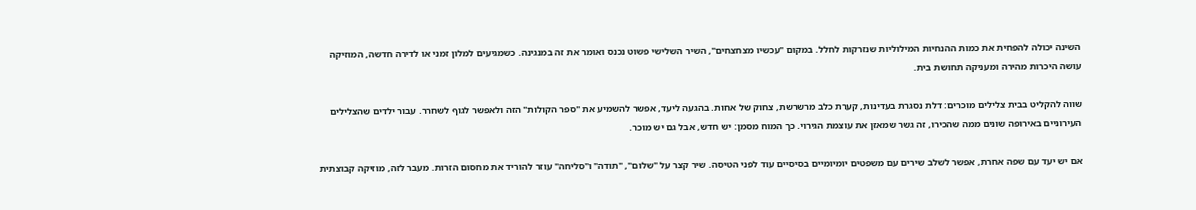השינה יכולה להפחית את כמות ההנחיות המילוליות שנזרקות לחלל. במקום "עכשיו מצחצחים", השיר השלישי פשוט נכנס ואומר את זה במנגינה. כשמגיעים למלון זמני או לדירה חדשה, המוזיקה עושה היכרות מהירה ומעניקה תחושת בית.

שווה להקליט בבית צלילים מוכרים: דלת נסגרת בעדינות, קערת כלב מרשרשת, צחוק של אחות. בהגעה ליעד, אפשר להשמיע את "ספר הקולות" הזה ולאפשר לגוף לשחרר. עבור ילדים שהצלילים העירוניים באירופה שונים ממה שהכירו, זה גשר שמאזן את עוצמת הגירוי. כך המוח מסמן: יש חדש, אבל גם יש מוכר.

אם יש יעד עם שפה אחרת, אפשר לשלב שירים עם משפטים יומיומיים בסיסיים עוד לפני הטיסה. שיר קצר על "שלום", "תודה" ו"סליחה" עוזר להוריד את מחסום הזרות. מעבר לזה, מוזיקה קבוצתית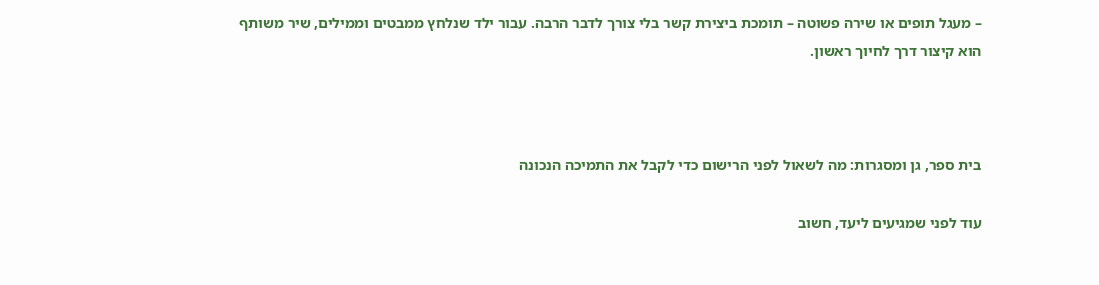– מעגל תופים או שירה פשוטה – תומכת ביצירת קשר בלי צורך לדבר הרבה. עבור ילד שנלחץ ממבטים וממילים, שיר משותף הוא קיצור דרך לחיוך ראשון.



בית ספר, גן ומסגרות: מה לשאול לפני הרישום כדי לקבל את התמיכה הנכונה

עוד לפני שמגיעים ליעד, חשוב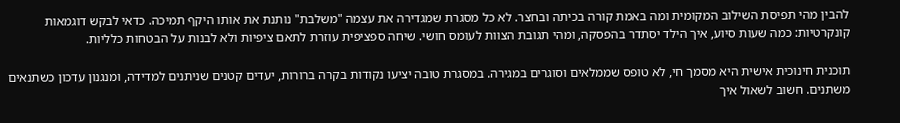להבין מהי תפיסת השילוב המקומית ומה באמת קורה בכיתה ובחצר. לא כל מסגרת שמגדירה את עצמה "משלבת" נותנת את אותו היקף תמיכה. כדאי לבקש דוגמאות קונקרטיות: כמה שעות סיוע, איך הילד יסתדר בהפסקה, ומהי תגובת הצוות לעומס חושי. שיחה ספציפית עוזרת לתאם ציפיות ולא לבנות על הבטחות כלליות.

תוכנית חינוכית אישית היא מסמך חי, לא טופס שממלאים וסוגרים במגירה. במסגרת טובה יציעו נקודות בקרה ברורות, יעדים קטנים שניתנים למדידה, ומנגנון עדכון כשתנאים משתנים. חשוב לשאול איך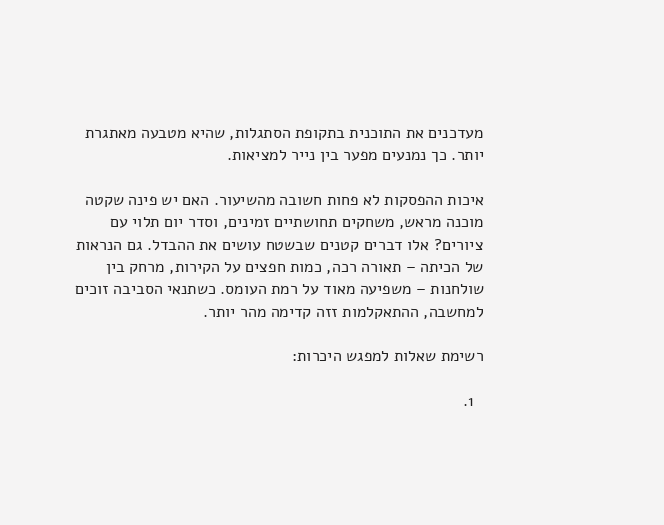מעדכנים את התוכנית בתקופת הסתגלות, שהיא מטבעה מאתגרת יותר. כך נמנעים מפער בין נייר למציאות.

איכות ההפסקות לא פחות חשובה מהשיעור. האם יש פינה שקטה מוכנה מראש, משחקים תחושתיים זמינים, וסדר יום תלוי עם ציורים? אלו דברים קטנים שבשטח עושים את ההבדל. גם הנראות של הכיתה – תאורה רכה, כמות חפצים על הקירות, מרחק בין שולחנות – משפיעה מאוד על רמת העומס. כשתנאי הסביבה זוכים למחשבה, ההתאקלמות זזה קדימה מהר יותר.

רשימת שאלות למפגש היכרות:

  1.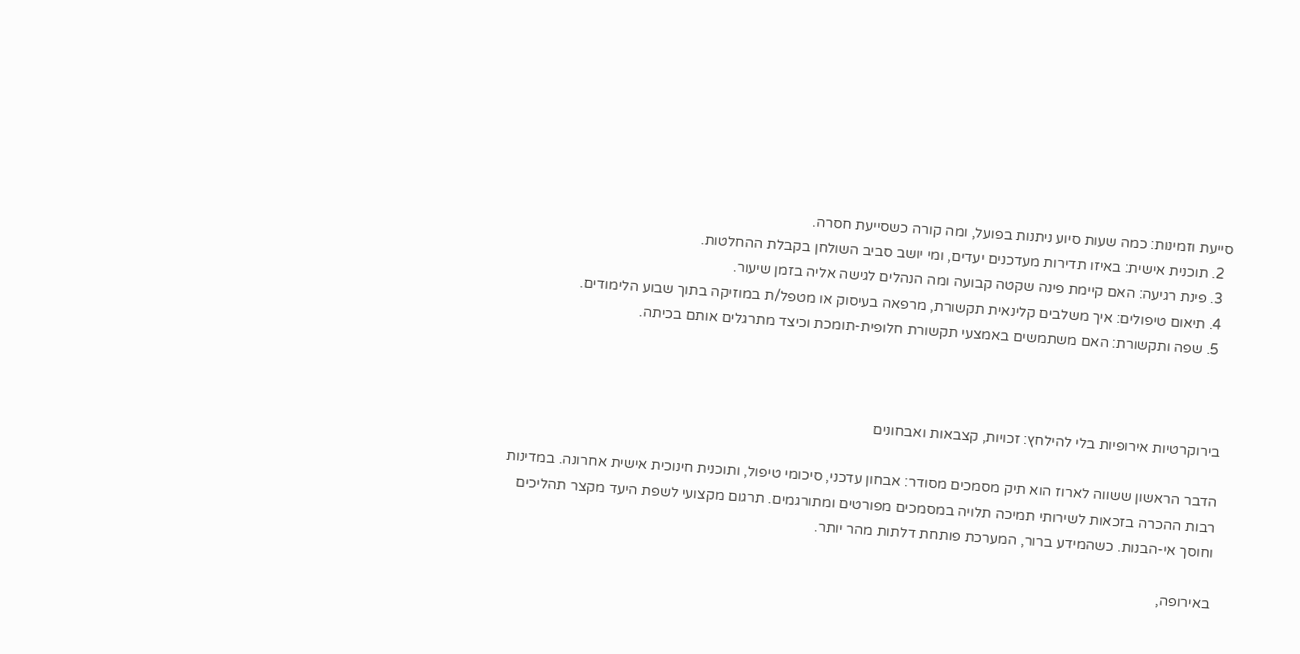סייעת וזמינות: כמה שעות סיוע ניתנות בפועל, ומה קורה כשסייעת חסרה.
  2. תוכנית אישית: באיזו תדירות מעדכנים יעדים, ומי יושב סביב השולחן בקבלת ההחלטות.
  3. פינת רגיעה: האם קיימת פינה שקטה קבועה ומה הנהלים לגישה אליה בזמן שיעור.
  4. תיאום טיפולים: איך משלבים קלינאית תקשורת, מרפאה בעיסוק או מטפל/ת במוזיקה בתוך שבוע הלימודים.
  5. שפה ותקשורת: האם משתמשים באמצעי תקשורת חלופית-תומכת וכיצד מתרגלים אותם בכיתה.



בירוקרטיות אירופיות בלי להילחץ: זכויות, קצבאות ואבחונים

הדבר הראשון ששווה לארוז הוא תיק מסמכים מסודר: אבחון עדכני, סיכומי טיפול, ותוכנית חינוכית אישית אחרונה. במדינות רבות ההכרה בזכאות לשירותי תמיכה תלויה במסמכים מפורטים ומתורגמים. תרגום מקצועי לשפת היעד מקצר תהליכים וחוסך אי-הבנות. כשהמידע ברור, המערכת פותחת דלתות מהר יותר.

באירופה,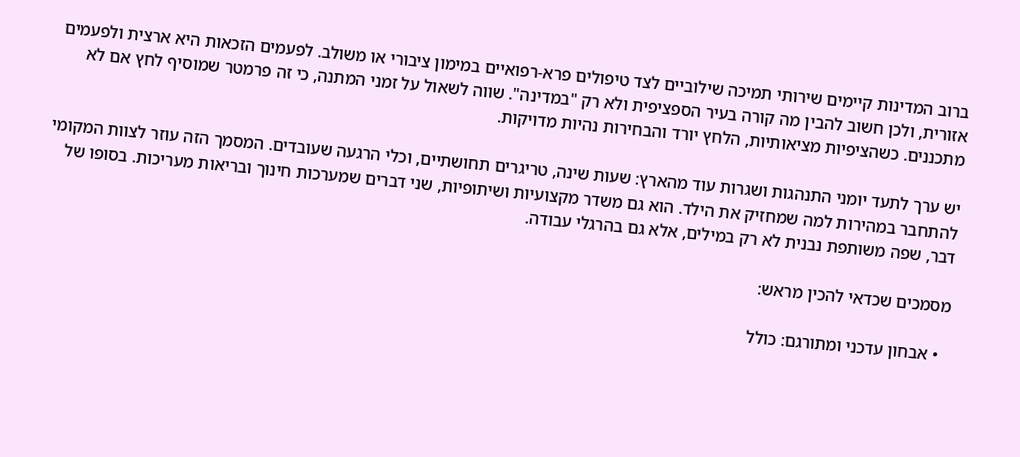ברוב המדינות קיימים שירותי תמיכה שילוביים לצד טיפולים פרא-רפואיים במימון ציבורי או משולב. לפעמים הזכאות היא ארצית ולפעמים אזורית, ולכן חשוב להבין מה קורה בעיר הספציפית ולא רק "במדינה". שווה לשאול על זמני המתנה, כי זה פרמטר שמוסיף לחץ אם לא מתכננים. כשהציפיות מציאותיות, הלחץ יורד והבחירות נהיות מדויקות.

יש ערך לתעד יומני התנהגות ושגרות עוד מהארץ: שעות שינה, טריגרים תחושתיים, וכלי הרגעה שעובדים. המסמך הזה עוזר לצוות המקומי להתחבר במהירות למה שמחזיק את הילד. הוא גם משדר מקצועיות ושיתופיות, שני דברים שמערכות חינוך ובריאות מעריכות. בסופו של דבר, שפה משותפת נבנית לא רק במילים, אלא גם בהרגלי עבודה.

מסמכים שכדאי להכין מראש:

  • אבחון עדכני ומתורגם: כולל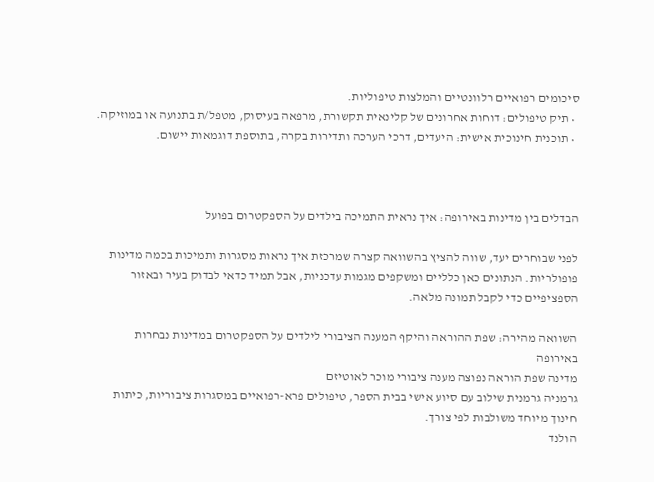סיכומים רפואיים רלוונטיים והמלצות טיפוליות.
  • תיק טיפולים: דוחות אחרונים של קלינאית תקשורת, מרפאה בעיסוק, מטפל/ת בתנועה או במוזיקה.
  • תוכנית חינוכית אישית: היעדים, דרכי הערכה ותדירות בקרה, בתוספת דוגמאות יישום.



הבדלים בין מדינות באירופה: איך נראית התמיכה בילדים על הספקטרום בפועל

לפני שבוחרים יעד, שווה להציץ בהשוואה קצרה שמרכזת איך נראות מסגרות ותמיכות בכמה מדינות פופולריות. הנתונים כאן כלליים ומשקפים מגמות עדכניות, אבל תמיד כדאי לבדוק בעיר ובאזור הספציפיים כדי לקבל תמונה מלאה.

השוואה מהירה: שפת ההוראה והיקף המענה הציבורי לילדים על הספקטרום במדינות נבחרות באירופה
מדינה שפת הוראה נפוצה מענה ציבורי מוכר לאוטיזם
גרמניה גרמנית שילוב עם סיוע אישי בבית הספר, טיפולים פרא-רפואיים במסגרות ציבוריות, כיתות חינוך מיוחד משולבות לפי צורך.
הולנד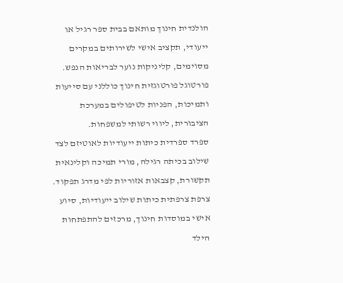הולנדית חינוך מותאם בבית ספר רגיל או ייעודי, תקציב אישי לשירותים במקרים מסוימים, קליניקות נוער לבריאות הנפש.
פורטוגל פורטוגזית חינוך כוללני עם סייעות ותמיכות, הפניות לטיפולים במערכת הציבורית, ליווי רשותי למשפחות.
ספרד ספרדית כיתות ייעודיות לאוטיזם לצד שילוב בכיתה רגילה, מורי תמיכה וקלינאית תקשורת, קצבאות אזוריות לפי מדרג תפקוד.
צרפת צרפתית כיתות שילוב ייעודיות, סיוע אישי במוסדות חינוך, מרכזים להתפתחות הילד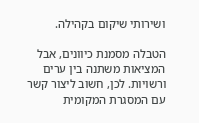ושירותי שיקום בקהילה.

הטבלה מסמנת כיוונים, אבל המציאות משתנה בין ערים ורשויות. לכן, חשוב ליצור קשר עם המסגרת המקומית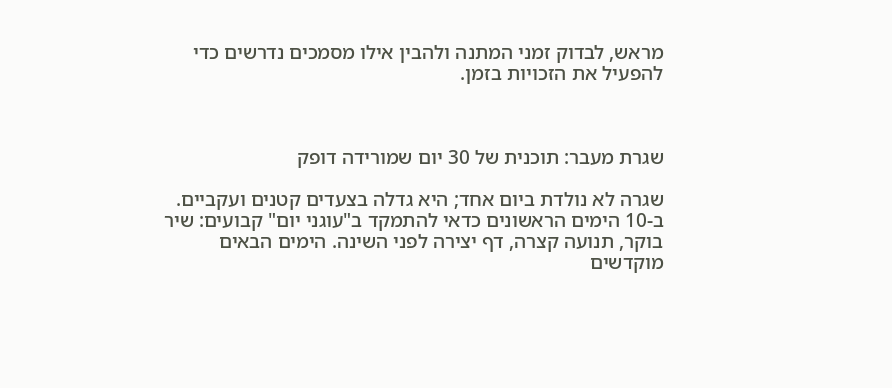מראש, לבדוק זמני המתנה ולהבין אילו מסמכים נדרשים כדי להפעיל את הזכויות בזמן.



שגרת מעבר: תוכנית של 30 יום שמורידה דופק

שגרה לא נולדת ביום אחד; היא גדלה בצעדים קטנים ועקביים. ב-10 הימים הראשונים כדאי להתמקד ב"עוגני יום" קבועים: שיר בוקר, תנועה קצרה, דף יצירה לפני השינה. הימים הבאים מוקדשים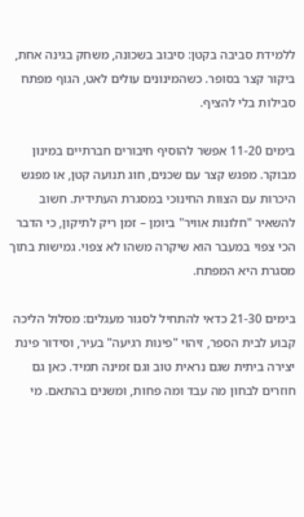ללמידת סביבה בקטן: סיבוב בשכונה, משחק בגינה אחת, ביקור קצר בסופר. כשהמינונים עולים לאט, הגוף מפתח סבילות בלי להציף.

בימים 11-20 אפשר להוסיף חיבורים חברתיים במינון מבוקר. מפגש קצר עם שכנים, חוג תנועה קטן, או מפגש היכרות עם הצוות החינוכי במסגרת העתידית. חשוב להשאיר "חלונות אוויר" ביומן – זמן ריק לתיקון, כי הדבר הכי צפוי במעבר הוא שיקרה משהו לא צפוי. גמישות בתוך מסגרת היא המפתח.

בימים 21-30 כדאי להתחיל לסגור מעגלים: מסלול הליכה קבוע לבית הספר, זיהוי "פינות רגיעה" בעיר, וסידור פינת יצירה ביתית שגם נראית טוב וגם זמינה תמיד. כאן גם חוזרים לבחון מה עבד ומה פחות, ומשנים בהתאם. מי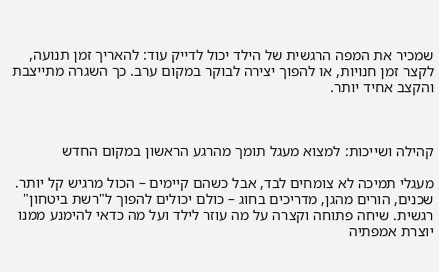שמכיר את המפה הרגשית של הילד יכול לדייק עוד: להאריך זמן תנועה, לקצר זמן חנויות, או להפוך יצירה לבוקר במקום ערב. כך השגרה מתייצבת והקצב אחיד יותר.



קהילה ושייכות: למצוא מעגל תומך מהרגע הראשון במקום החדש

מעגלי תמיכה לא צומחים לבד, אבל כשהם קיימים – הכול מרגיש קל יותר. שכנים, הורים מהגן, מדריכים בחוג – כולם יכולים להפוך ל"רשת ביטחון" רגשית. שיחה פתוחה וקצרה על מה עוזר לילד ועל מה כדאי להימנע ממנו יוצרת אמפתיה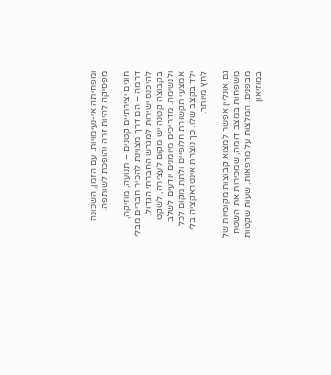ומפחיתה אי-נעימויות. עם הזמן, השכונה מפסיקה להיות זרה והופכת לשותפה.

חוגים יצירתיים קטנים – תנועה, מוזיקה, דרמה – הם דרך מצוינת להכיר חברים מבלי להיכנס ישירות למגרש החברתי הגדול. בקבוצה קטנה יש מקום לעצירה, לשקט ולנשימה. מדריכים מיומנים יודעים לשלב אמצעי תקשורת חלופיים ולתת מקום לכל ילד בקצב שלו. כך נוצרת אינטראקציה בלי לחץ מיותר.

גם אונליין אפשר למצוא קבוצות מקומיות של משפחות במצב דומה, שמכירות את השטח מבפנים. המלצות על מרפאות, שעות שקטות במוזיאון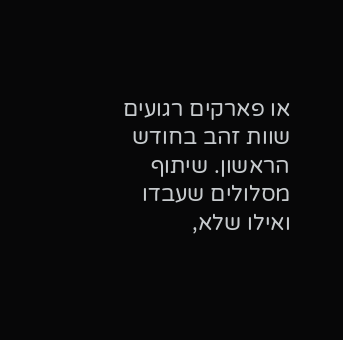או פארקים רגועים שוות זהב בחודש הראשון. שיתוף מסלולים שעבדו ואילו שלא,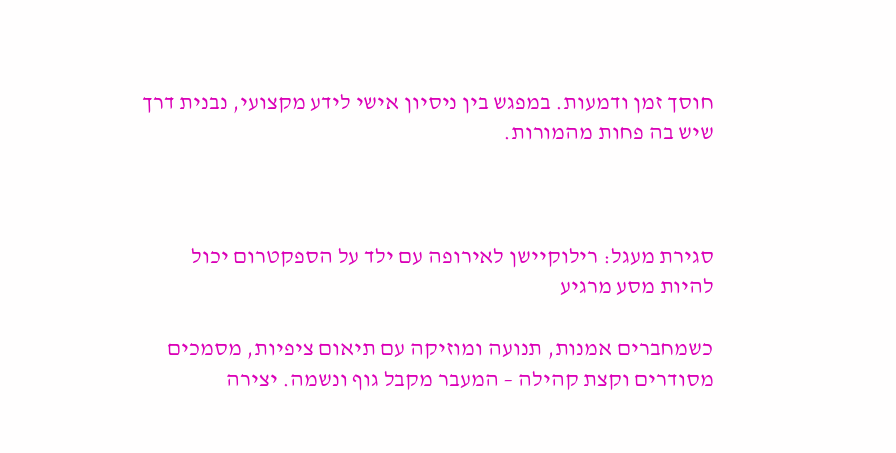חוסך זמן ודמעות. במפגש בין ניסיון אישי לידע מקצועי, נבנית דרך שיש בה פחות מהמורות.



סגירת מעגל: רילוקיישן לאירופה עם ילד על הספקטרום יכול להיות מסע מרגיע

כשמחברים אמנות, תנועה ומוזיקה עם תיאום ציפיות, מסמכים מסודרים וקצת קהילה – המעבר מקבל גוף ונשמה. יצירה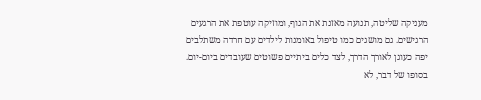מעניקה שליטה, תנועה מאזנת את הגוף, ומוזיקה עוטפת את הרגעים הרגישים. גם מושגים כמו טיפול באומנות לילדים עם חרדה משתלבים יפה כעוגן לאורך הדרך, לצד כלים ביתיים פשוטים שעובדים ביום-יום. בסופו של דבר, לא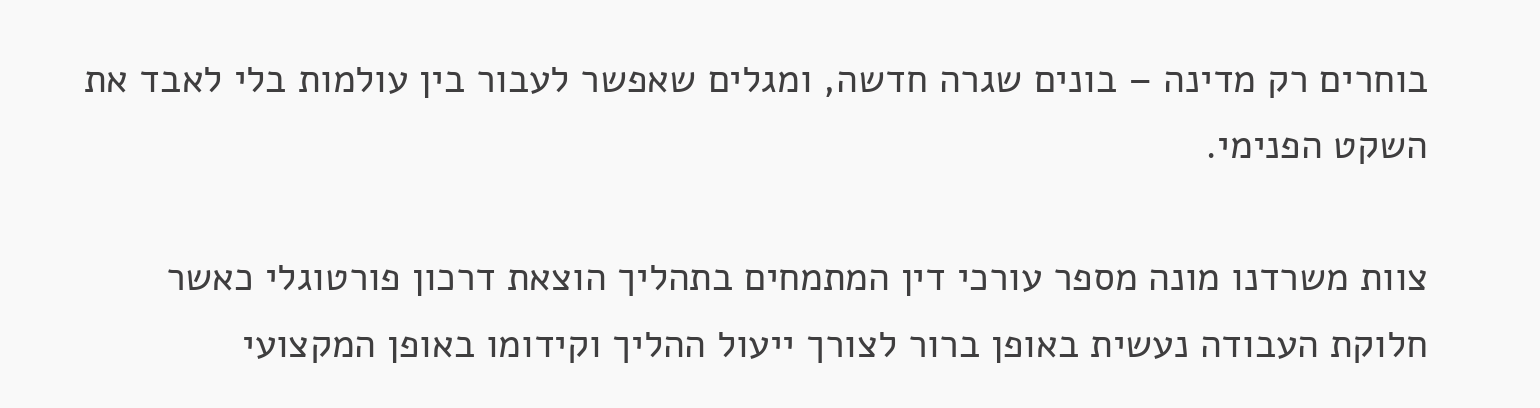בוחרים רק מדינה – בונים שגרה חדשה, ומגלים שאפשר לעבור בין עולמות בלי לאבד את השקט הפנימי.

צוות משרדנו מונה מספר עורכי דין המתמחים בתהליך הוצאת דרכון פורטוגלי כאשר חלוקת העבודה נעשית באופן ברור לצורך ייעול ההליך וקידומו באופן המקצועי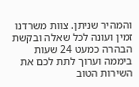והמהיר שניתן. צוות משרדנו זמין ועונה לכל שאלה ובקשת הבהרה כמעט 24 שעות ביממה וערוך לתת לכם את השירות הטוב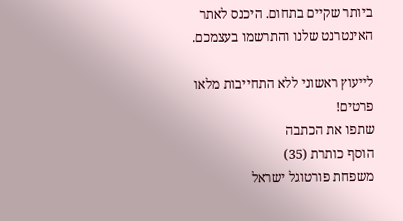ביותר שקיים בתחום. היכנס לאתר האינטרנט שלנו והתרשמו בעצמכם.

לייעוץ ראשוני ללא התחייבות מלאו פרטים!
שתפו את הכתבה
הוסף כותרת (35)
משפחת פורטוגל ישראל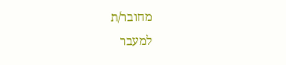מחובר/ת
למעבר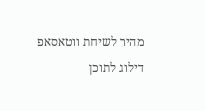מהיר לשיחת ווטאסאפ
דילוג לתוכן